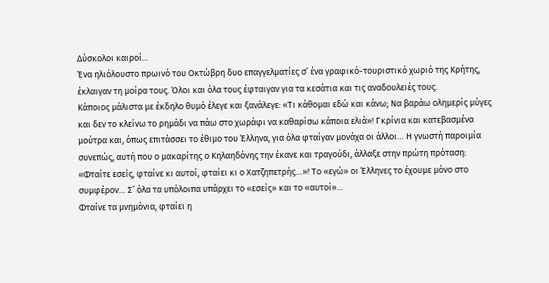Δύσκολοι καιροί...
Ένα ηλιόλουστο πρωινό του Οκτώβρη δυο επαγγελματίες σ’ ένα γραφικό-τουριστικό χωριό της Κρήτης, έκλαιγαν τη μοίρα τους. Όλοι και όλα τους έφταιγαν για τα κεσάτια και τις αναδουλειές τους.
Κάποιος μάλιστα με έκδηλο θυμό έλεγε και ξανάλεγε: «Τι κάθομαι εδώ και κάνω; Να βαράω ολημερίς μύγες και δεν το κλείνω το ρημάδι να πάω στο χωράφι να καθαρίσω κάποια ελιά»! Γκρίνια και κατεβασμένα μούτρα και, όπως επιτάσσει το έθιμο του Έλληνα, για όλα φταίγαν μονάχα οι άλλοι… Η γνωστή παροιμία συνεπώς, αυτή που ο μακαρίτης ο Κηλαηδόνης την έκανε και τραγούδι, άλλαξε στην πρώτη πρόταση: «Φταίτε εσείς, φταίνε κι αυτοί, φταίει κι ο Χατζηπετρής…»! Το «εγώ» οι Έλληνες το έχουμε μόνο στο συμφέρον… Σ’ όλα τα υπόλοιπα υπάρχει το «εσείς» και το «αυτοί»…
Φταίνε τα μνημόνια, φταίει η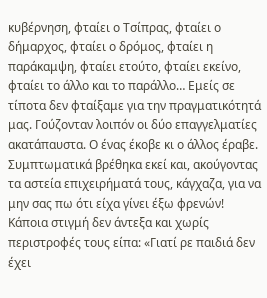κυβέρνηση, φταίει ο Τσίπρας, φταίει ο δήμαρχος, φταίει ο δρόμος, φταίει η παράκαμψη, φταίει ετούτο, φταίει εκείνο, φταίει το άλλο και το παράλλο… Εμείς σε τίποτα δεν φταίξαμε για την πραγματικότητά μας. Γούζονταν λοιπόν οι δύο επαγγελματίες ακατάπαυστα. Ο ένας έκοβε κι ο άλλος έραβε.
Συμπτωματικά βρέθηκα εκεί και, ακούγοντας τα αστεία επιχειρήματά τους, κάγχαζα, για να μην σας πω ότι είχα γίνει έξω φρενών! Κάποια στιγμή δεν άντεξα και χωρίς περιστροφές τους είπα: «Γιατί ρε παιδιά δεν έχει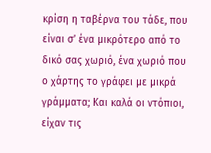κρίση η ταβέρνα του τάδε, που είναι σ’ ένα μικρότερο από το δικό σας χωριό, ένα χωριό που ο χάρτης το γράφει με μικρά γράμματα; Και καλά οι ντόπιοι, είχαν τις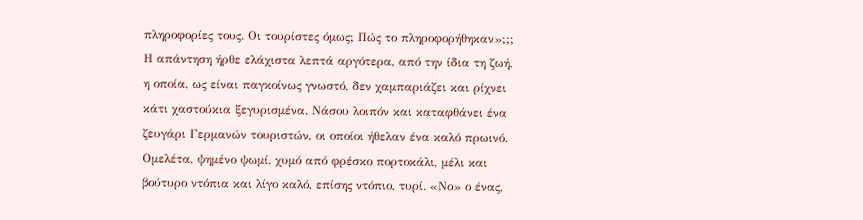πληροφορίες τους. Οι τουρίστες όμως; Πώς το πληροφορήθηκαν»;;;
Η απάντηση ήρθε ελάχιστα λεπτά αργότερα, από την ίδια τη ζωή, η οποία, ως είναι παγκοίνως γνωστό, δεν χαμπαριάζει και ρίχνει κάτι χαστούκια ξεγυρισμένα. Νάσου λοιπόν και καταφθάνει ένα ζευγάρι Γερμανών τουριστών, οι οποίοι ήθελαν ένα καλό πρωινό. Ομελέτα, ψημένο ψωμί, χυμό από φρέσκο πορτοκάλι, μέλι και βούτυρο ντόπια και λίγο καλό, επίσης ντόπιο, τυρί. «Νο» ο ένας,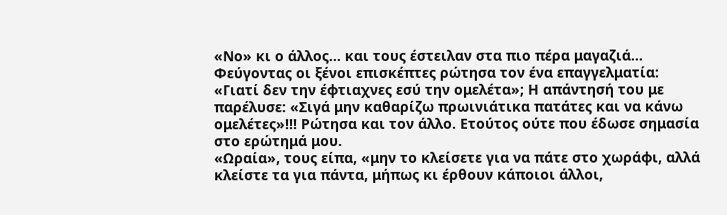«Νο» κι ο άλλος… και τους έστειλαν στα πιο πέρα μαγαζιά… Φεύγοντας οι ξένοι επισκέπτες ρώτησα τον ένα επαγγελματία: «Γιατί δεν την έφτιαχνες εσύ την ομελέτα»; Η απάντησή του με παρέλυσε: «Σιγά μην καθαρίζω πρωινιάτικα πατάτες και να κάνω ομελέτες»!!! Ρώτησα και τον άλλο. Ετούτος ούτε που έδωσε σημασία στο ερώτημά μου.
«Ωραία», τους είπα, «μην το κλείσετε για να πάτε στο χωράφι, αλλά κλείστε τα για πάντα, μήπως κι έρθουν κάποιοι άλλοι,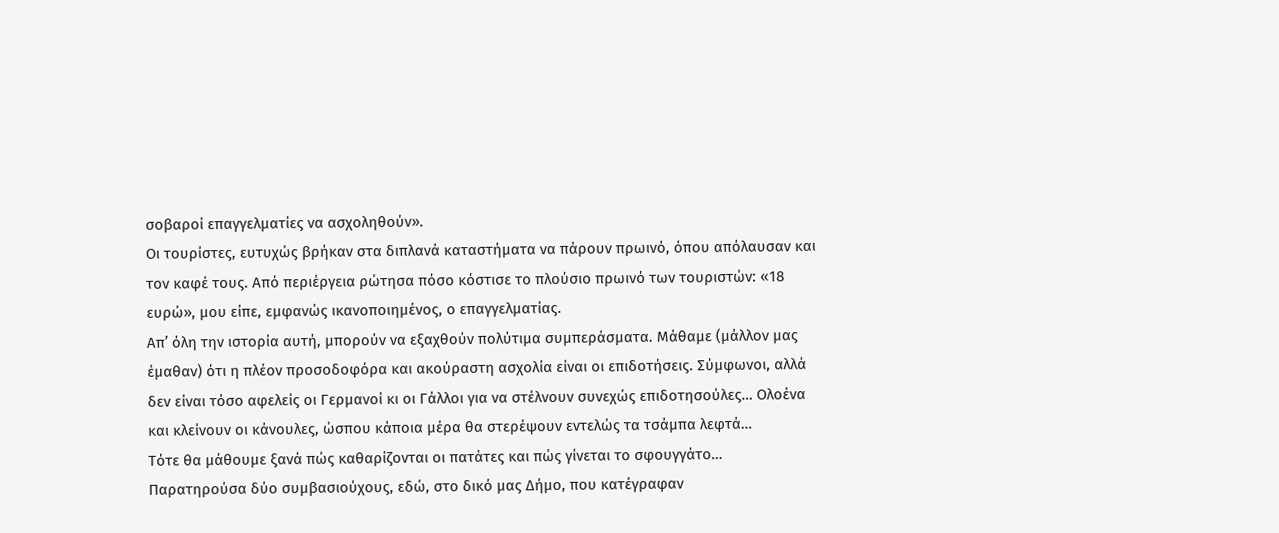σοβαροί επαγγελματίες να ασχοληθούν».
Οι τουρίστες, ευτυχώς βρήκαν στα διπλανά καταστήματα να πάρουν πρωινό, όπου απόλαυσαν και τον καφέ τους. Από περιέργεια ρώτησα πόσο κόστισε το πλούσιο πρωινό των τουριστών: «18 ευρώ», μου είπε, εμφανώς ικανοποιημένος, ο επαγγελματίας.
Απ’ όλη την ιστορία αυτή, μπορούν να εξαχθούν πολύτιμα συμπεράσματα. Μάθαμε (μάλλον μας έμαθαν) ότι η πλέον προσοδοφόρα και ακούραστη ασχολία είναι οι επιδοτήσεις. Σύμφωνοι, αλλά δεν είναι τόσο αφελείς οι Γερμανοί κι οι Γάλλοι για να στέλνουν συνεχώς επιδοτησούλες… Ολοένα και κλείνουν οι κάνουλες, ώσπου κάποια μέρα θα στερέψουν εντελώς τα τσάμπα λεφτά…
Τότε θα μάθουμε ξανά πώς καθαρίζονται οι πατάτες και πώς γίνεται το σφουγγάτο…
Παρατηρούσα δύο συμβασιούχους, εδώ, στο δικό μας Δήμο, που κατέγραφαν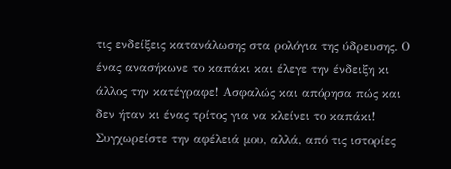τις ενδείξεις κατανάλωσης στα ρολόγια της ύδρευσης. Ο ένας ανασήκωνε το καπάκι και έλεγε την ένδειξη κι άλλος την κατέγραφε! Ασφαλώς και απόρησα πώς και δεν ήταν κι ένας τρίτος για να κλείνει το καπάκι!
Συγχωρείστε την αφέλειά μου, αλλά, από τις ιστορίες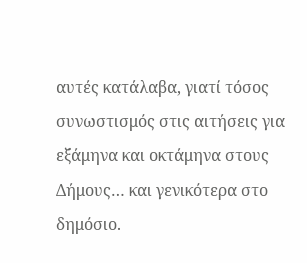αυτές κατάλαβα, γιατί τόσος συνωστισμός στις αιτήσεις για εξάμηνα και οκτάμηνα στους Δήμους… και γενικότερα στο δημόσιο.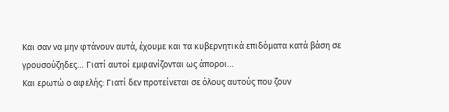Και σαν να μην φτάνουν αυτά, έχουμε και τα κυβερνητικά επιδόματα κατά βάση σε γρουσούζηδες… Γιατί αυτοί εμφανίζονται ως άποροι…
Και ερωτώ ο αφελής: Γιατί δεν προτείνεται σε όλους αυτούς που ζουν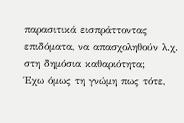παρασιτικά εισπράττοντας επιδόματα, να απασχοληθούν λ.χ. στη δημόσια καθαριότητα;
Έχω όμως τη γνώμη πως τότε,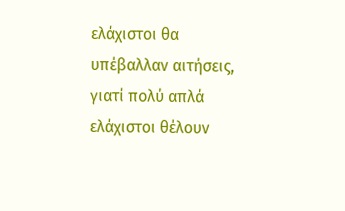ελάχιστοι θα υπέβαλλαν αιτήσεις, γιατί πολύ απλά ελάχιστοι θέλουν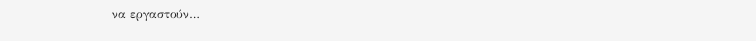να εργαστούν…